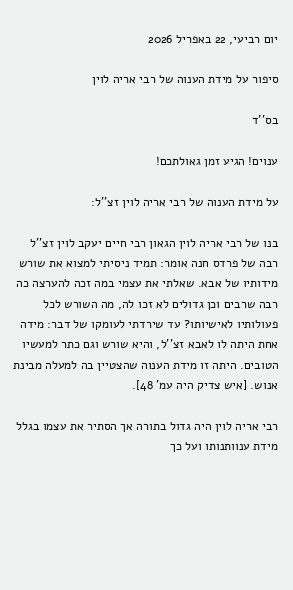יום רביעי, 22 באפריל 2026

סיפור על מידת הענוה של רבי אריה לוין

בס''ד

ענוים! הגיע זמן גאולתכם!

על מידת הענוה של רבי אריה לוין זצ''ל:

בנו של רבי אריה לוין הגאון רבי חיים יעקב לוין זצ''ל רבה של פרדס חנה אומר: תמיד ניסיתי למצוא את שורש מידותיו של אבא. שאלתי את עצמי במה זכה להערצה כה רבה שרבים וכן גדולים לא זכו לה, מה השורש לכל פעולותיו לאישיותו? עד שירדתי לעומקו של דבר: מידה אחת היתה לו לאבא זצ''ל, והיא שורש וגם כתר למעשיו הטובים. היתה זו מידת הענוה שהצטיין בה למעלה מבינת אנוש. [איש צדיק היה עמ' 48].

רבי אריה לוין היה גדול בתורה אך הסתיר את עצמו בגלל מידת ענוותנותו ועל כך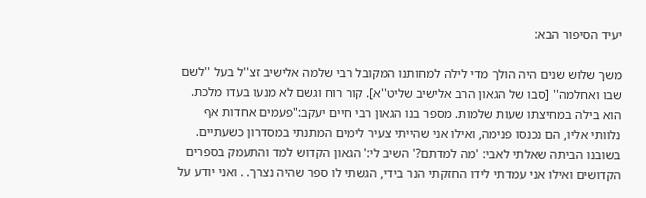יעיד הסיפור הבא:

משך שלוש שנים היה הולך מדי לילה למחותנו המקובל רבי שלמה אלישיב זצ''ל בעל ''לשם שבו ואחלמה'' [סבו של הגאון הרב אלישיב שליט''א]. קור רוח וגשם לא מנעו בעדו מלכת. הוא בילה במחיצתו שעות שלמות. מספר בנו הגאון רבי חיים יעקב:"פעמים אחדות אף נלוותי אליו, הם נכנסו פנימה, ואילו אני שהייתי צעיר לימים המתנתי במסדרון כשעתיים. בשובנו הביתה שאלתי לאבי: 'מה למדתם?' השיב לי:' הגאון הקדוש למד והתעמק בספרים הקדושים ואילו אני עמדתי לידו החזקתי הנר בידי, הגשתי לו ספר שהיה נצרך. . ואני יודע על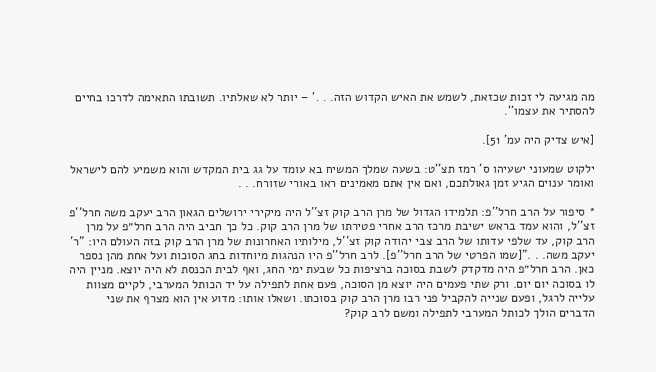מה מגיעה לי זכות שכזאת, לשמש את האיש הקדוש הזה. . .' – יותר לא שאלתיו. תשובתו התאימה לדרכו בחיים להסתיר את עצמו''.

[איש צדיק היה עמ' 51].

ילקוט שמעוני ישעיהו ס' רמז תצ''ט: בשעה שמלך המשיח בא עומד על גג בית המקדש והוא משמיע להם לישראל ואומר ענוים הגיע זמן גאולתכם, ואם אין אתם מאמינים ראו באורי שזורח. . .

* סיפור על הרב חרל''פ: תלמידו הגדול של מרן הרב קוק זצ''ל היה מיקירי ירושלים הגאון הרב יעקב משה חרל''פ זצ''ל, והוא עמד בראש ישיבת מרכז הרב אחרי פטירתו של מרן הרב קוק. כל כך חביב היה הרב חרל״פ על מרן הרב קוק, עד שלפי עדותו של הרב צבי יהודה קוק זצ''ל, מילותיו האחרונות של מרן הרב קוק בזה העולם היו: "ר' יעקב משה. . ."[שמו הפרטי של הרב חרל''פ]. לרב חרל''פ היו הנהגות מיוחדות בחג הסוכות ועל אחת מהן נספר כאן. הרב חרל״פ היה מדקדק לשבת בסוכה ברציפות כל שבעת ימי החג, ואף לבית הכנסת לא היה יוצא. מניין היה לו בסוכה יום יום. ורק שתי פעמים היה יוצא מן הסוכה, פעם אחת לתפילה על יד הכותל המערבי, לקיים מצוות עלייה לרגל, ופעם שנייה להקביל פני רבו מרן הרב קוק בסוכתו. ושאלו אותו: מדוע אין הוא מצרף את שני הדברים הולך לכותל המערבי לתפילה ומשם לרב קוק?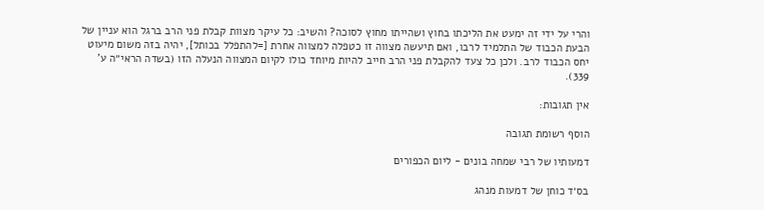והרי על ידי זה ימעט את הליכתו בחוץ ושהייתו מחוץ לסוכה? והשיב: כל עיקר מצוות קבלת פני הרב ברגל הוא עניין של הבעת הכבוד של התלמיד לרבו, ואם תיעשה מצווה זו כטפלה למצווה אחרת [=להתפלל בכותל], יהיה בזה משום מיעוט יחס הכבוד לרב. ולכן כל צעד להקבלת פני הרב חייב להיות מיוחד כולו לקיום המצווה הנעלה הזו (בשדה הראי״ה ע' 339).

אין תגובות:

הוסף רשומת תגובה

דמעותיו של רבי שמחה בונים - ליום הכפורים

בס׳ד כוחן של דמעות מנהג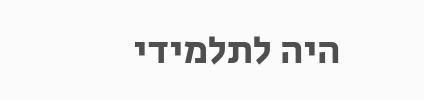היה לתלמידי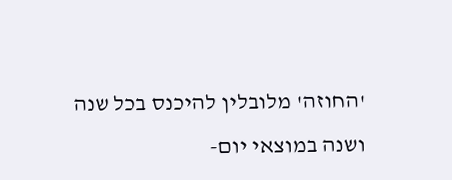'החוזה' מלובלין להיכנס בכל שנה ושנה במוצאי יום-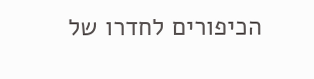הכיפורים לחדרו של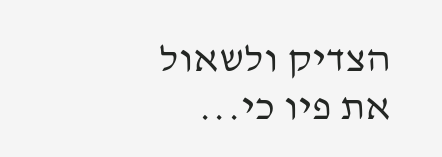הצדיק ולשאול את פיו כי...